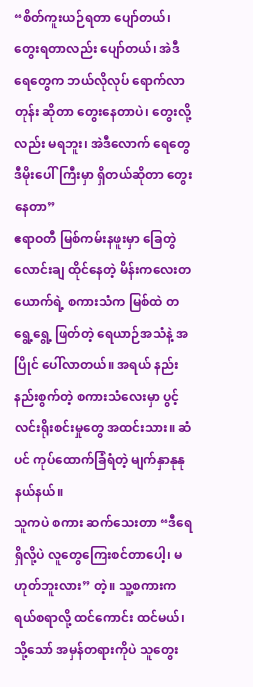“စိတ်ကူးယဉ်ရတာ ပျော်တယ်၊ တွေးရတာလည်း ပျော်တယ်၊ အဲဒီရေတွေက ဘယ်လိုလုပ် ရောက်လာတုန်း ဆိုတာ တွေးနေတာပဲ၊ တွေးလို့လည်း မရဘူး၊ အဲဒီလောက် ရေတွေ ဒီမိုးပေါ်ကြီးမှာ ရှိတယ်ဆိုတာ တွေးနေတာ”
ဧရာဝတီ မြစ်ကမ်းနဖူးမှာ ခြေတွဲလောင်းချ ထိုင်နေတဲ့ မိန်းကလေးတယောက်ရဲ့ စကားသံက မြစ်ထဲ တရွေ့ရွေ့ ဖြတ်တဲ့ ရေယာဉ်အသံနဲ့ အပြိုင် ပေါ်လာတယ်။ အရယ် နည်းနည်းစွက်တဲ့ စကားသံလေးမှာ ပွင့်လင်းရိုးစင်းမှုတွေ အထင်းသား။ ဆံပင် ကုပ်ထောက်ခြံရံတဲ့ မျက်နှာနုနုနယ်နယ်။
သူကပဲ စကား ဆက်သေးတာ “ဒီရေ ရှိလို့ပဲ လူတွေကြေးစင်တာပေါ့၊ မဟုတ်ဘူးလား” တဲ့။ သူ့စကားက ရယ်စရာလို့ ထင်ကောင်း ထင်မယ်၊ သို့သော် အမှန်တရားကိုပဲ သူတွေး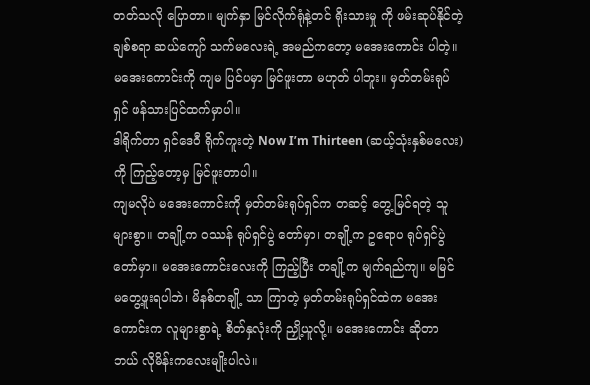တတ်သလို ပြောတာ။ မျက်နှာ မြင်လိုက်ရုံနဲ့တင် ရိုးသားမှု ကို ဖမ်းဆုပ်နိုင်တဲ့ ချစ်စရာ ဆယ်ကျော် သက်မလေးရဲ့ အမည်ကတော့ မအေးကောင်း ပါတဲ့။
မအေးကောင်းကို ကျမ ပြင်ပမှာ မြင်ဖူးတာ မဟုတ် ပါဘူး။ မှတ်တမ်းရုပ်ရှင် ဖန်သားပြင်ထက်မှာပါ။
ဒါရိုက်တာ ရှင်ဒေဝီ ရိုက်ကူးတဲ့ Now I’m Thirteen (ဆယ့်သုံးနှစ်မလေး) ကို ကြည့်တော့မှ မြင်ဖူးတာပါ။
ကျမလိုပဲ မအေးကောင်းကို မှတ်တမ်းရုပ်ရှင်က တဆင့် တွေ့မြင်ရတဲ့ သူများစွာ။ တချို့က ဝဿန် ရုပ်ရှင်ပွဲ တော်မှာ၊ တချို့က ဥရောပ ရုပ်ရှင်ပွဲတော်မှာ။ မအေးကောင်းလေးကို ကြည့်ပြီး တချို့က မျက်ရည်ကျ။ မမြင် မတွေ့ဖူးရပါဘဲ၊ မိနစ်တချို့ သာ ကြာတဲ့ မှတ်တမ်းရုပ်ရှင်ထဲက မအေးကောင်းက လူများစွာရဲ့ စိတ်နှလုံးကို ညှို့ယူလို့။ မအေးကောင်း ဆိုတာ ဘယ် လိုမိန်းကလေးမျိုးပါလဲ။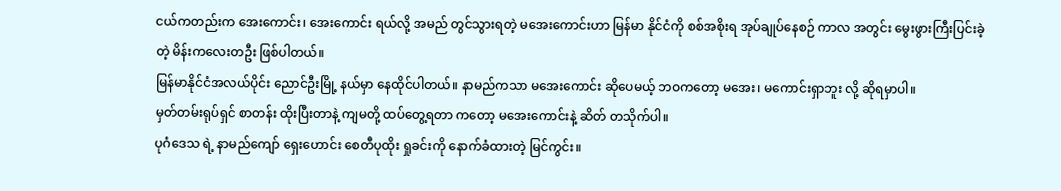ငယ်ကတည်းက အေးကောင်း၊ အေးကောင်း ရယ်လို့ အမည် တွင်သွားရတဲ့ မအေးကောင်းဟာ မြန်မာ နိုင်ငံကို စစ်အစိုးရ အုပ်ချုပ်နေစဉ် ကာလ အတွင်း မွေးဖွားကြီးပြင်းခဲ့တဲ့ မိန်းကလေးတဦး ဖြစ်ပါတယ်။
မြန်မာနိုင်ငံအလယ်ပိုင်း ညောင်ဦးမြို့ နယ်မှာ နေထိုင်ပါတယ်။ နာမည်ကသာ မအေးကောင်း ဆိုပေမယ့် ဘဝကတော့ မအေး၊ မကောင်းရှာဘူး လို့ ဆိုရမှာပါ။
မှတ်တမ်းရုပ်ရှင် စာတန်း ထိုးပြီးတာနဲ့ ကျမတို့ ထပ်တွေ့ရတာ ကတော့ မအေးကောင်းနဲ့ ဆိတ် တသိုက်ပါ။
ပုဂံဒေသ ရဲ့ နာမည်ကျော် ရှေးဟောင်း စေတီပုထိုး ရှုခင်းကို နောက်ခံထားတဲ့ မြင်ကွင်း။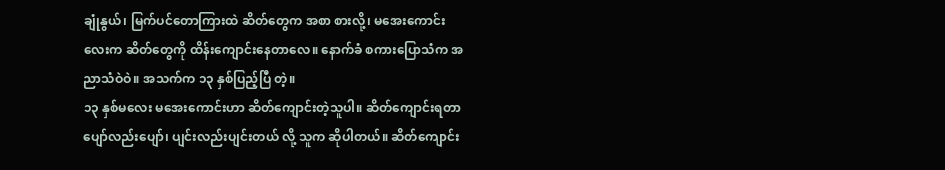ချုံနွယ်၊ မြက်ပင်တောကြားထဲ ဆိတ်တွေက အစာ စားလို့၊ မအေးကောင်းလေးက ဆိတ်တွေကို ထိန်းကျောင်းနေတာလေ။ နောက်ခံ စကားပြောသံက အညာသံဝဲဝဲ။ အသက်က ၁၃ နှစ်ပြည့်ပြီ တဲ့။
၁၃ နှစ်မလေး မအေးကောင်းဟာ ဆိတ်ကျောင်းတဲ့သူပါ။ ဆိတ်ကျောင်းရတာ ပျော်လည်းပျော်၊ ပျင်းလည်းပျင်းတယ် လို့ သူက ဆိုပါတယ်။ ဆိတ်ကျောင်း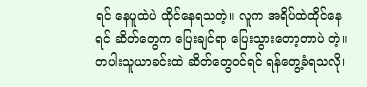ရင် နေပူထဲပဲ ထိုင်နေရသတဲ့။ လူက အရိပ်ထဲထိုင်နေရင် ဆိတ်တွေက ပြေးချင်ရာ ပြေးသွားတော့တာပဲ တဲ့။
တပါးသူယာခင်းထဲ ဆိတ်တွေဝင်ရင် ရန်တွေ့ခံရသလို၊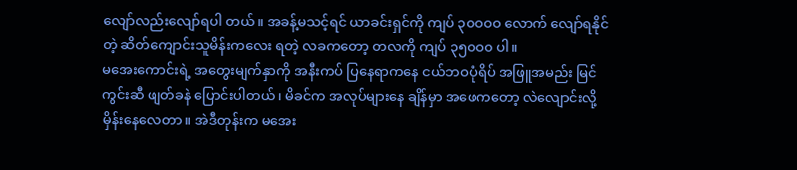လျော်လည်းလျော်ရပါ တယ်။ အခန့်မသင့်ရင် ယာခင်းရှင်ကို ကျပ် ၃၀ဝဝဝ လောက် လျော်ရနိုင်တဲ့ ဆိတ်ကျောင်းသူမိန်းကလေး ရတဲ့ လခကတော့ တလကို ကျပ် ၃၅၀ဝ၀ ပါ။
မအေးကောင်းရဲ့ အတွေးမျက်နှာကို အနီးကပ် ပြနေရာကနေ ငယ်ဘဝပုံရိပ် အဖြူအမည်း မြင်ကွင်းဆီ ဖျတ်ခနဲ ပြောင်းပါတယ်၊ မိခင်က အလုပ်များနေ ချိန်မှာ အဖေကတော့ လဲလျောင်းလို့ မှိန်းနေလေတာ။ အဲဒီတုန်းက မအေး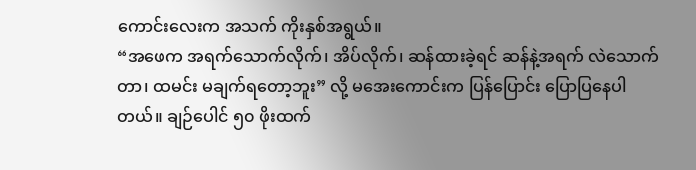ကောင်းလေးက အသက် ကိုးနှစ်အရွယ်။
“အဖေက အရက်သောက်လိုက်၊ အိပ်လိုက်၊ ဆန်ထားခဲ့ရင် ဆန်နဲ့အရက် လဲသောက်တာ၊ ထမင်း မချက်ရတော့ဘူး” လို့ မအေးကောင်းက ပြန်ပြောင်း ပြောပြနေပါတယ်။ ချဉ်ပေါင် ၅၀ ဖိုးထက်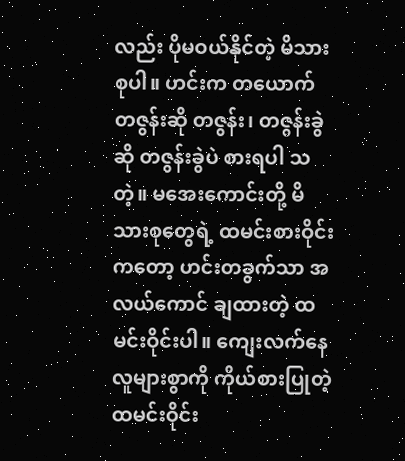လည်း ပိုမဝယ်နိုင်တဲ့ မိသားစုပါ။ ဟင်းက တယောက် တဇွန်းဆို တဇွန်း၊ တဇွန်းခွဲဆို တဇွန်းခွဲပဲ စားရပါ သတဲ့။ မအေးကောင်းတို့ မိသားစုတွေရဲ့ ထမင်းစားဝိုင်း ကတော့ ဟင်းတခွက်သာ အလယ်ကောင် ချထားတဲ့ ထမင်းဝိုင်းပါ။ ကျေးလက်နေ လူများစွာကို ကိုယ်စားပြုတဲ့ ထမင်းဝိုင်း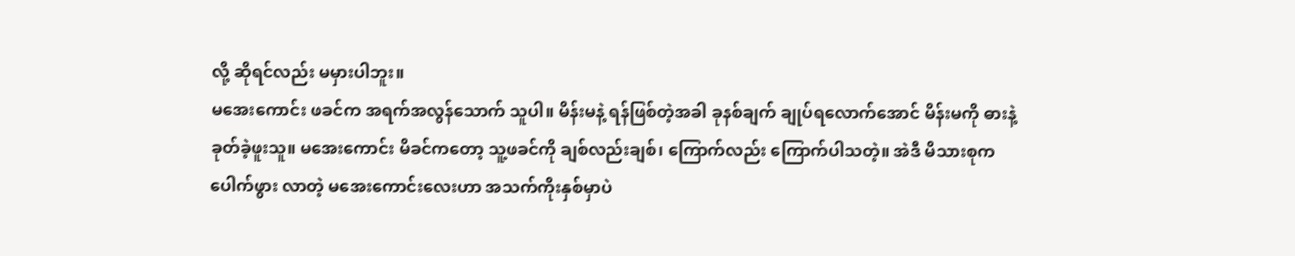လို့ ဆိုရင်လည်း မမှားပါဘူး။
မအေးကောင်း ဖခင်က အရက်အလွန်သောက် သူပါ။ မိန်းမနဲ့ ရန်ဖြစ်တဲ့အခါ ခုနစ်ချက် ချုပ်ရလောက်အောင် မိန်းမကို ဓားနဲ့ ခုတ်ခဲ့ဖူးသူ။ မအေးကောင်း မိခင်ကတော့ သူ့ဖခင်ကို ချစ်လည်းချစ်၊ ကြောက်လည်း ကြောက်ပါသတဲ့။ အဲဒီ မိသားစုက ပေါက်ဖွား လာတဲ့ မအေးကောင်းလေးဟာ အသက်ကိုးနှစ်မှာပဲ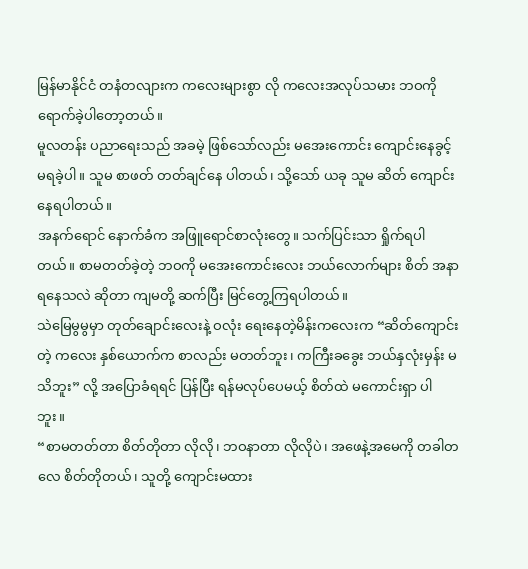မြန်မာနိုင်ငံ တနံတလျားက ကလေးများစွာ လို ကလေးအလုပ်သမား ဘဝကို ရောက်ခဲ့ပါတော့တယ်။
မူလတန်း ပညာရေးသည် အခမဲ့ ဖြစ်သော်လည်း မအေးကောင်း ကျောင်းနေခွင့် မရခဲ့ပါ။ သူမ စာဖတ် တတ်ချင်နေ ပါတယ်၊ သို့သော် ယခု သူမ ဆိတ် ကျောင်းနေရပါတယ်။
အနက်ရောင် နောက်ခံက အဖြူရောင်စာလုံးတွေ။ သက်ပြင်းသာ ရှိုက်ရပါတယ်။ စာမတတ်ခဲ့တဲ့ ဘဝကို မအေးကောင်းလေး ဘယ်လောက်များ စိတ် အနာ ရနေသလဲ ဆိုတာ ကျမတို့ ဆက်ပြီး မြင်တွေ့ကြရပါတယ်။
သဲမြေမွမွမှာ တုတ်ချောင်းလေးနဲ့ ဝလုံး ရေးနေတဲ့မိန်းကလေးက “ဆိတ်ကျောင်းတဲ့ ကလေး နှစ်ယောက်က စာလည်း မတတ်ဘူး၊ ကကြီးခခွေး ဘယ်နှလုံးမှန်း မသိဘူး” လို့ အပြောခံရရင် ပြန်ပြီး ရန်မလုပ်ပေမယ့် စိတ်ထဲ မကောင်းရှာ ပါဘူး။
“စာမတတ်တာ စိတ်တိုတာ လိုလို၊ ဘဝနာတာ လိုလိုပဲ၊ အဖေနဲ့အမေကို တခါတလေ စိတ်တိုတယ်၊ သူတို့ ကျောင်းမထား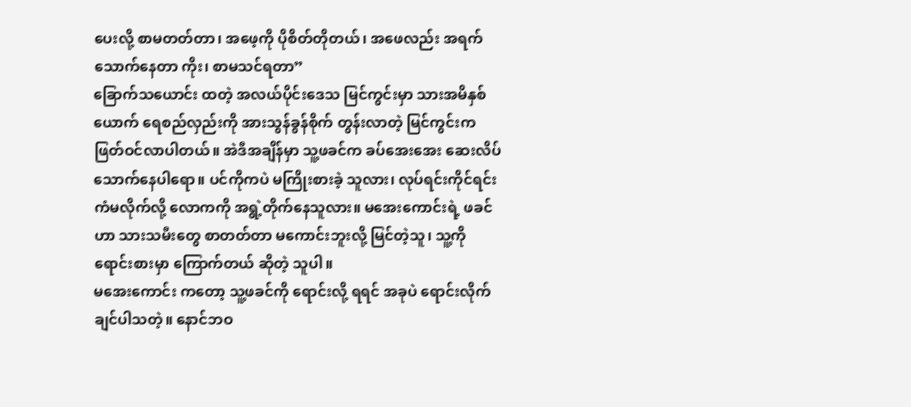ပေးလို့ စာမတတ်တာ၊ အဖေ့ကို ပိုစိတ်တိုတယ်၊ အဖေလည်း အရက်သောက်နေတာ ကိုး၊ စာမသင်ရတာ”
ခြောက်သယောင်း ထတဲ့ အလယ်ပိုင်းဒေသ မြင်ကွင်းမှာ သားအမိနှစ်ယောက် ရေစည်လှည်းကို အားသွန်ခွန်စိုက် တွန်းလာတဲ့ မြင်ကွင်းက ဖြတ်ဝင်လာပါတယ်။ အဲဒီအချိန်မှာ သူ့ဖခင်က ခပ်အေးအေး ဆေးလိပ်သောက်နေပါရော။ ပင်ကိုကပဲ မကြိုးစားခဲ့ သူလား၊ လုပ်ရင်းကိုင်ရင်း ကံမလိုက်လို့ လောကကို အရွဲ့တိုက်နေသူလား။ မအေးကောင်းရဲ့ ဖခင်ဟာ သားသမီးတွေ စာတတ်တာ မကောင်းဘူးလို့ မြင်တဲ့သူ၊ သူ့ကို ရောင်းစားမှာ ကြောက်တယ် ဆိုတဲ့ သူပါ။
မအေးကောင်း ကတော့ သူ့ဖခင်ကို ရောင်းလို့ ရရင် အခုပဲ ရောင်းလိုက်ချင်ပါသတဲ့။ နောင်ဘဝ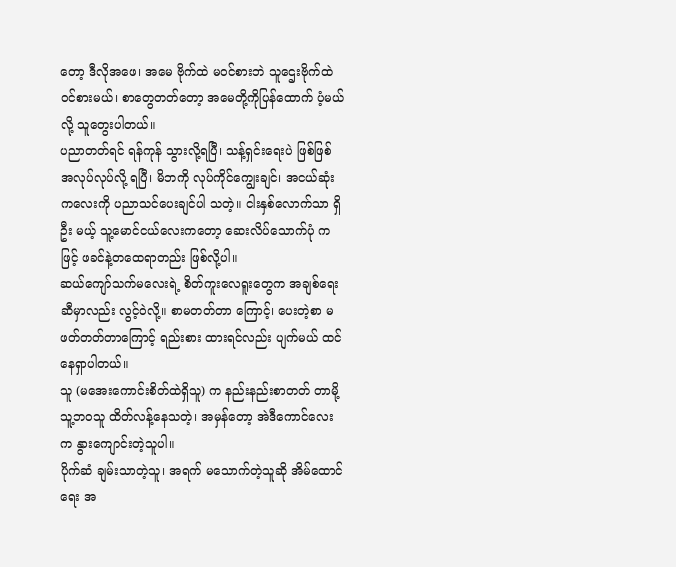တော့ ဒီလိုအဖေ၊ အမေ ဗိုက်ထဲ မဝင်စားဘဲ သူဌေးဗိုက်ထဲ ဝင်စားမယ်၊ စာတွေတတ်တော့ အမေတို့ကိုပြန်ထောက် ပံ့မယ်လို့ သူတွေးပါတယ်။
ပညာတတ်ရင် ရန်ကုန် သွားလို့ရပြီ၊ သန့်ရှင်းရေးပဲ ဖြစ်ဖြစ် အလုပ်လုပ်လို့ ရပြီ၊ မိဘကို လုပ်ကိုင်ကျွေးချင်၊ အငယ်ဆုံးကလေးကို ပညာသင်ပေးချင်ပါ သတဲ့။ ငါးနှစ်လောက်သာ ရှိဦး မယ့် သူ့မောင်ငယ်လေးကတော့ ဆေးလိပ်သောက်ပုံ ကဖြင့် ဖခင်နဲ့တထေရာတည်း ဖြစ်လို့ပါ။
ဆယ်ကျော်သက်မလေးရဲ့ စိတ်ကူးလေရူးတွေက အချစ်ရေးဆီမှာလည်း လွင့်ဝဲလို့။ စာမတတ်တာ ကြောင့်၊ ပေးတဲ့စာ မဖတ်တတ်တာကြောင့် ရည်းစား ထားရင်လည်း ပျက်မယ် ထင်နေရှာပါတယ်။
သူ (မအေးကောင်းစိတ်ထဲရှိသူ) က နည်းနည်းစာတတ် တာမို့ သူ့ဘဝသူ ထိတ်လန့်နေသတဲ့၊ အမှန်တော့ အဲဒီကောင်လေးက နွားကျောင်းတဲ့သူပါ။
ပိုက်ဆံ ချမ်းသာတဲ့သူ၊ အရက် မသောက်တဲ့သူဆို အိမ်ထောင်ရေး အ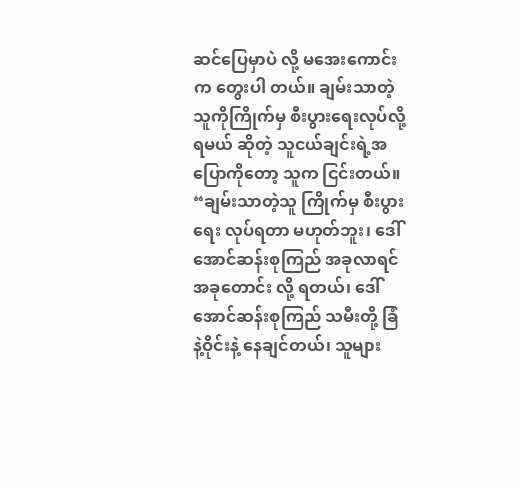ဆင်ပြေမှာပဲ လို့ မအေးကောင်းက တွေးပါ တယ်။ ချမ်းသာတဲ့ သူကိုကြိုက်မှ စီးပွားရေးလုပ်လို့ ရမယ် ဆိုတဲ့ သူငယ်ချင်းရဲ့အပြောကိုတော့ သူက ငြင်းတယ်။
“ချမ်းသာတဲ့သူ ကြိုက်မှ စီးပွားရေး လုပ်ရတာ မဟုတ်ဘူး၊ ဒေါ်အောင်ဆန်းစုကြည် အခုလာရင် အခုတောင်း လို့ ရတယ်၊ ဒေါ်အောင်ဆန်းစုကြည် သမီးတို့ ခြံနဲ့ဝိုင်းနဲ့ နေချင်တယ်၊ သူများ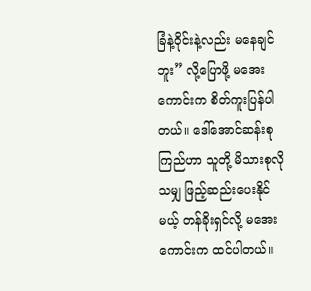ခြံနဲ့ဝိုင်းနဲ့လည်း မနေချင်ဘူး” လို့ပြောဖို့ မအေးကောင်းက စိတ်ကူးပြန်ပါတယ်။ ဒေါ်အောင်ဆန်းစုကြည်ဟာ သူတို့ မိသားစုလိုသမျှ ဖြည့်ဆည်းပေးနိုင်မယ့် တန်ခိုးရှင်လို့ မအေးကောင်းက ထင်ပါတယ်။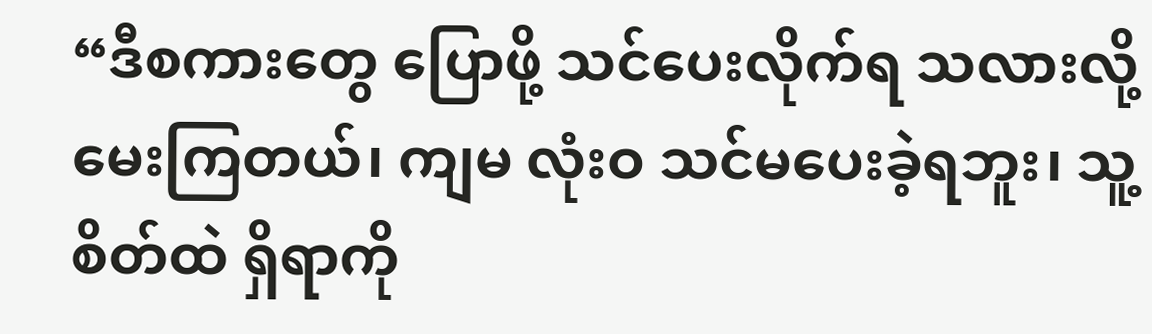“ဒီစကားတွေ ပြောဖို့ သင်ပေးလိုက်ရ သလားလို့ မေးကြတယ်၊ ကျမ လုံးဝ သင်မပေးခဲ့ရဘူး၊ သူ့စိတ်ထဲ ရှိရာကို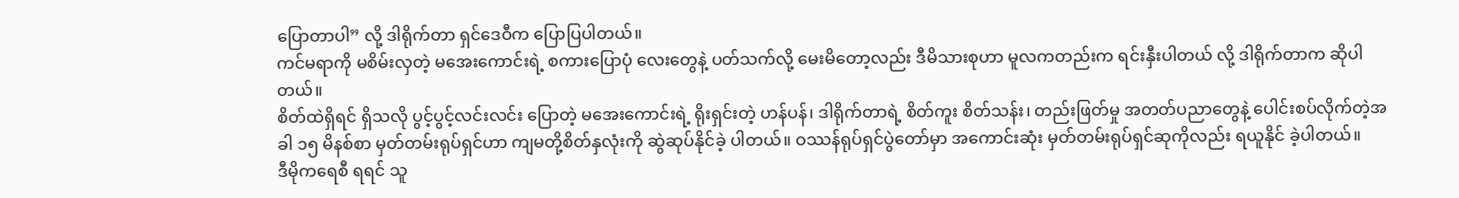ပြောတာပါ” လို့ ဒါရိုက်တာ ရှင်ဒေဝီက ပြောပြပါတယ်။
ကင်မရာကို မစိမ်းလှတဲ့ မအေးကောင်းရဲ့ စကားပြောပုံ လေးတွေနဲ့ ပတ်သက်လို့ မေးမိတော့လည်း ဒီမိသားစုဟာ မူလကတည်းက ရင်းနှီးပါတယ် လို့ ဒါရိုက်တာက ဆိုပါတယ်။
စိတ်ထဲရှိရင် ရှိသလို ပွင့်ပွင့်လင်းလင်း ပြောတဲ့ မအေးကောင်းရဲ့ ရိုးရှင်းတဲ့ ဟန်ပန်၊ ဒါရိုက်တာရဲ့ စိတ်ကူး စိတ်သန်း၊ တည်းဖြတ်မှု အတတ်ပညာတွေနဲ့ ပေါင်းစပ်လိုက်တဲ့အခါ ၁၅ မိနစ်စာ မှတ်တမ်းရုပ်ရှင်ဟာ ကျမတို့စိတ်နှလုံးကို ဆွဲဆုပ်နိုင်ခဲ့ ပါတယ်။ ဝဿန်ရုပ်ရှင်ပွဲတော်မှာ အကောင်းဆုံး မှတ်တမ်းရုပ်ရှင်ဆုကိုလည်း ရယူနိုင် ခဲ့ပါတယ်။
ဒီမိုကရေစီ ရရင် သူ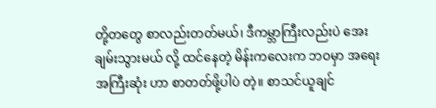တို့တတွေ စာလည်းတတ်မယ်၊ ဒီကမ္ဘာကြီးလည်းပဲ အေးချမ်းသွားမယ် လို့ ထင်နေတဲ့ မိန်းကလေးက ဘဝမှာ အရေးအကြီးဆုံး ဟာ စာတတ်ဖို့ပါပဲ တဲ့။ စာသင်ယူချင်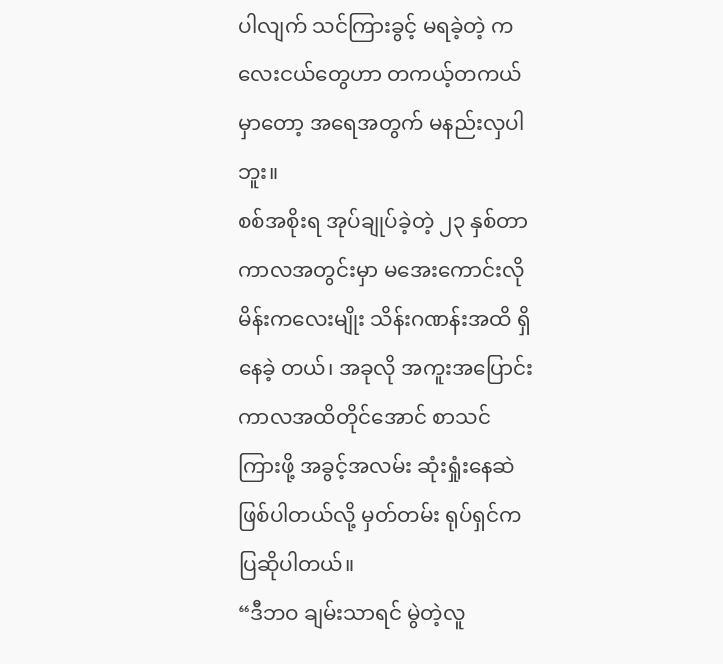ပါလျက် သင်ကြားခွင့် မရခဲ့တဲ့ ကလေးငယ်တွေဟာ တကယ့်တကယ်မှာတော့ အရေအတွက် မနည်းလှပါဘူး။
စစ်အစိုးရ အုပ်ချုပ်ခဲ့တဲ့ ၂၃ နှစ်တာ ကာလအတွင်းမှာ မအေးကောင်းလို မိန်းကလေးမျိုး သိန်းဂဏန်းအထိ ရှိနေခဲ့ တယ်၊ အခုလို အကူးအပြောင်း ကာလအထိတိုင်အောင် စာသင်ကြားဖို့ အခွင့်အလမ်း ဆုံးရှုံးနေဆဲ ဖြစ်ပါတယ်လို့ မှတ်တမ်း ရုပ်ရှင်က ပြဆိုပါတယ်။
“ဒီဘဝ ချမ်းသာရင် မွဲတဲ့လူ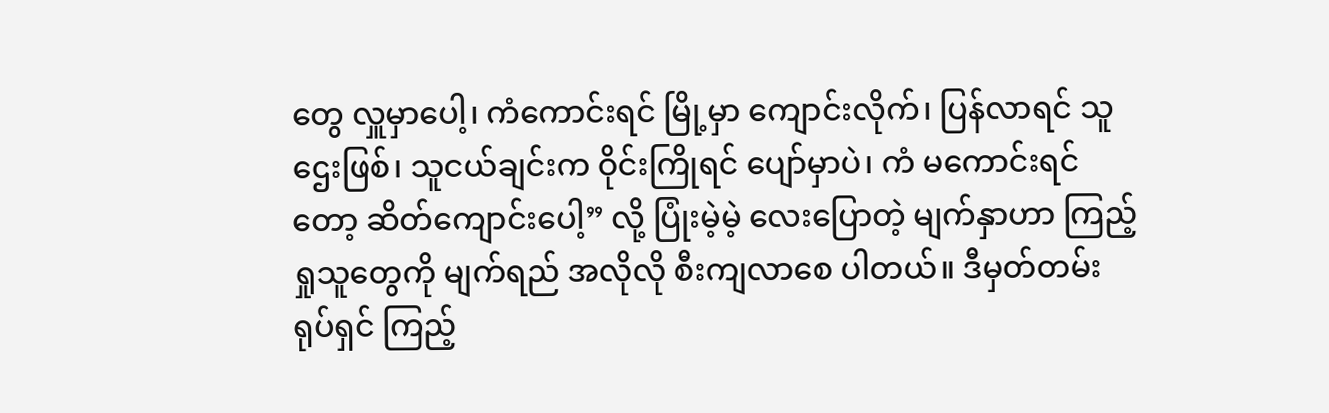တွေ လှူမှာပေါ့၊ ကံကောင်းရင် မြို့မှာ ကျောင်းလိုက်၊ ပြန်လာရင် သူဌေးဖြစ်၊ သူငယ်ချင်းက ဝိုင်းကြိုရင် ပျော်မှာပဲ၊ ကံ မကောင်းရင်တော့ ဆိတ်ကျောင်းပေါ့” လို့ ပြုံးမဲ့မဲ့ လေးပြောတဲ့ မျက်နှာဟာ ကြည့်ရှုသူတွေကို မျက်ရည် အလိုလို စီးကျလာစေ ပါတယ်။ ဒီမှတ်တမ်းရုပ်ရှင် ကြည့်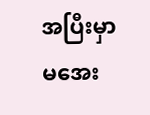အပြီးမှာ မအေး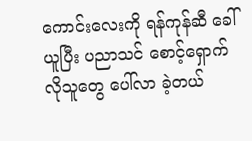ကောင်းလေးကို ရန်ကုန်ဆီ ခေါ်ယူပြီး ပညာသင် စောင့်ရှောက်လိုသူတွေ ပေါ်လာ ခဲ့တယ်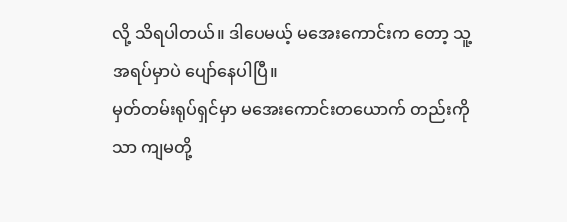လို့ သိရပါတယ်။ ဒါပေမယ့် မအေးကောင်းက တော့ သူ့အရပ်မှာပဲ ပျော်နေပါပြီ။
မှတ်တမ်းရုပ်ရှင်မှာ မအေးကောင်းတယောက် တည်းကိုသာ ကျမတို့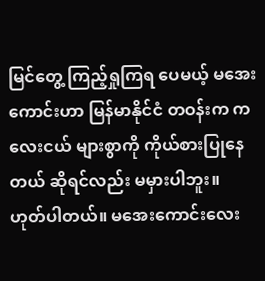မြင်တွေ့ ကြည့်ရှုကြရ ပေမယ့် မအေးကောင်းဟာ မြန်မာနိုင်ငံ တဝန်းက ကလေးငယ် များစွာကို ကိုယ်စားပြုနေတယ် ဆိုရင်လည်း မမှားပါဘူး။
ဟုတ်ပါတယ်။ မအေးကောင်းလေး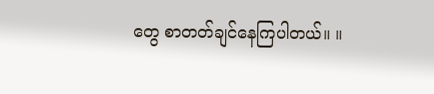တွေ စာတတ်ချင်နေကြပါတယ်။ ။